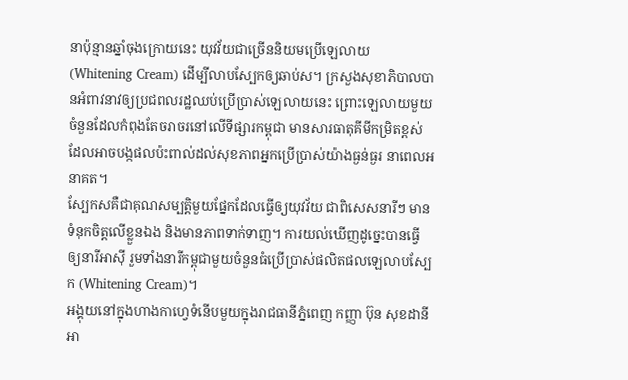នាប៉ុន្មានឆ្នាំចុងក្រោយនេះ យុវវ័យជាច្រើននិយមប្រើឡេលាយ (Whitening Cream) ដើម្បីលាបស្បែកឲ្យឆាប់ស។ ក្រសួងសុខាភិបាលបានអំពាវនាវឲ្យប្រជពលរដ្ឋឈប់ប្រើប្រាស់ឡេលាយនេះ ព្រោះឡេលាយមួយចំនួនដែលកំពុងតែចរាចរនៅលើទីផ្សារកម្ពុជា មានសារធាតុគីមីកម្រិតខ្ពស់ ដែលអាចបង្កផលប៉ះពាល់ដល់សុខភាពអ្នកប្រើប្រាស់យ៉ាងធ្ងន់ធ្ងរ នាពេលអនាគត។
ស្បែកសគឺជាគុណសម្បត្តិមួយផ្នែកដែលធ្វើឲ្យយុវវ័យ ជាពិសេសនារីៗ មានទំនុកចិត្តលើខ្លួនឯង និងមានភាពទាក់ទាញ។ ការយល់ឃើញដូច្នេះបានធ្វើឲ្យនារីអាស៊ី រួមទាំងនារីកម្ពុជាមួយចំនួនធំប្រើប្រាស់ផលិតផលឡេលាបស្បែក (Whitening Cream)។
អង្គុយនៅក្នុងហាងកាហ្វេទំនើបមួយក្នុងរាជធានីភ្នំពេញ កញ្ញា ប៊ុន សុខដានី អា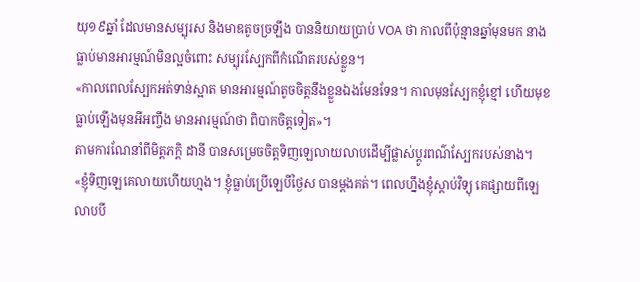យុ១៩ឆ្នាំ ដែលមានសម្បុរស និងមាឌតូចច្រឡឹង បាននិយាយប្រាប់ VOA ថា កាលពីប៉ុន្មានឆ្នាំមុនមក នាងធ្លាប់មានអារម្មណ៍មិនល្អចំពោះ សម្បុរស្បែកពីកំណើតរបស់ខ្លួន។
«កាលពេលស្បែកអត់ទាន់ស្អាត មានអារម្មណ៍តូចចិត្តនឹងខ្លួនឯងមែនទែន។ កាលមុនស្បែកខ្ញុំខ្មៅ ហើយមុខធ្លាប់ឡើងមុនអីអញ្ចឹង មានអារម្មណ៍ថា ពិបាកចិត្តទៀត»។
តាមការណែនាំពីមិត្តភក្តិ ដានី បានសម្រេចចិត្តទិញឡេលាយលាបដើម្បីផ្លាស់ប្តូរពណ៌ស្បែករបស់នាង។
«ខ្ញុំទិញឡេគេលាយហើយហ្មង។ ខ្ញុំធ្លាប់ប្រើឡេបីថ្ងៃស បានម្តងគត់។ ពេលហ្នឹងខ្ញុំស្តាប់វិទ្យុ គេផ្សាយពីឡេលាបបី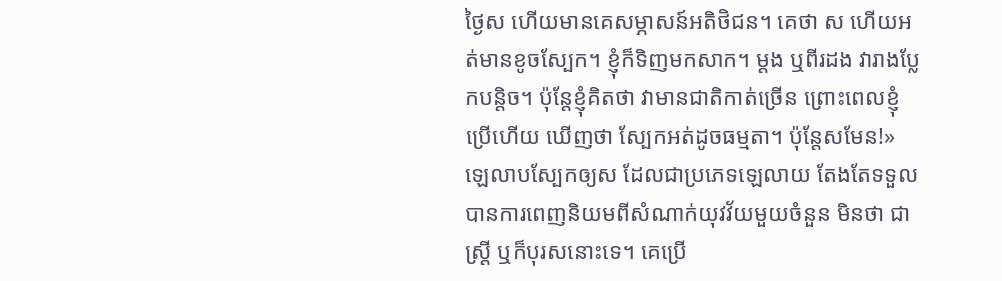ថ្ងៃស ហើយមានគេសម្ភាសន៍អតិថិជន។ គេថា ស ហើយអត់មានខូចស្បែក។ ខ្ញុំក៏ទិញមកសាក។ ម្តង ឬពីរដង វារាងប្លែកបន្តិច។ ប៉ុន្តែខ្ញុំគិតថា វាមានជាតិកាត់ច្រើន ព្រោះពេលខ្ញុំប្រើហើយ ឃើញថា ស្បែកអត់ដូចធម្មតា។ ប៉ុន្តែសមែន!»
ឡេលាបស្បែកឲ្យស ដែលជាប្រភេទឡេលាយ តែងតែទទួលបានការពេញនិយមពីសំណាក់យុវវ័យមួយចំនួន មិនថា ជាស្រ្តី ឬក៏បុរសនោះទេ។ គេប្រើ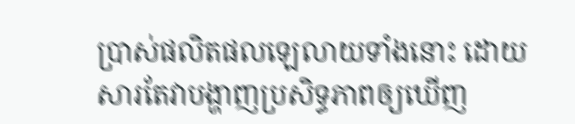ប្រាស់ផលិតផលឡេលាយទាំងនោះ ដោយសារតែវាបង្ហាញប្រសិទ្ធភាពឲ្យឃើញ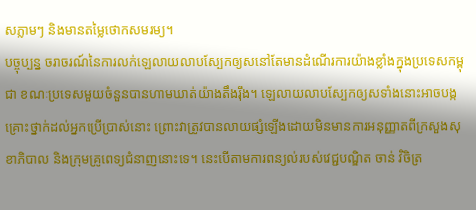សភ្លាមៗ និងមានតម្លៃថោកសមរម្យ។
បច្ចុប្បន្ន ចរាចរណ៍នៃការលក់ឡេលាយលាបស្បែកឲ្យសនៅតែមានដំណើរការយ៉ាងខ្លាំងក្នុងប្រទេសកម្ពុជា ខណៈប្រទេសមួយចំនួនបានហាមឃាត់យ៉ាងតឹងរ៉ឹង។ ឡេលាយលាបស្បែកឲ្យសទាំងនោះអាចបង្កគ្រោះថ្នាក់ដល់អ្នកប្រើប្រាស់នោះ ព្រោះវាត្រូវបានលាយផ្សំឡើងដោយមិនមានការអនុញ្ញាតពីក្រសួងសុខាភិបាល និងក្រុមគ្រូពេទ្យជំនាញនោះទេ។ នេះបើតាមការពន្យល់របស់វេជ្ជបណ្ឌិត ចាន់ វិចិត្រ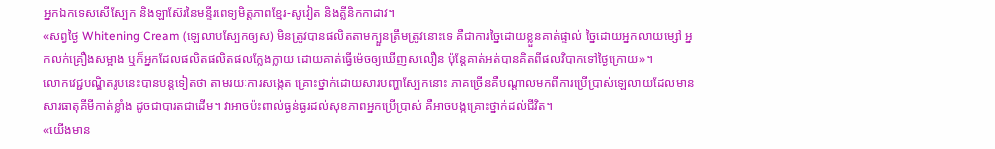អ្នកឯកទេសសើស្បែក និងឡាស៊ែរនៃមន្ទីរពេទ្យមិត្តភាពខ្មែរ-សូវៀត និងគ្លីនិកកាដាវ។
«សព្វថ្ងៃ Whitening Cream (ឡេលាបស្បែកឲ្យស) មិនត្រូវបានផលិតតាមក្បួនត្រឹមត្រូវនោះទេ គឺជាការច្នៃដោយខ្លួនគាត់ផ្ទាល់ ច្នៃដោយអ្នកលាយម្សៅ អ្នកលក់គ្រឿងសម្អាង ឬក៏អ្នកដែលផលិតផលិតផលក្លែងក្លាយ ដោយគាត់ធ្វើម៉េចឲ្យឃើញសលឿន ប៉ុន្តែគាត់អត់បានគិតពីផលវិបាកទៅថ្ងៃក្រោយ»។
លោកវេជ្ជបណ្ឌិតរូបនេះបានបន្តទៀតថា តាមរយៈការសង្កេត គ្រោះថ្នាក់ដោយសារបញ្ហាស្បែកនោះ ភាគច្រើនគឺបណ្តាលមកពីការប្រើប្រាស់ឡេលាយដែលមានសារធាតុគីមីកាត់ខ្លាំង ដូចជាបារតជាដើម។ វាអាចប៉ះពាល់ធ្ងន់ធ្ងរដល់សុខភាពអ្នកប្រើប្រាស់ គឺអាចបង្កគ្រោះថ្នាក់ដល់ជីវិត។
«យើងមាន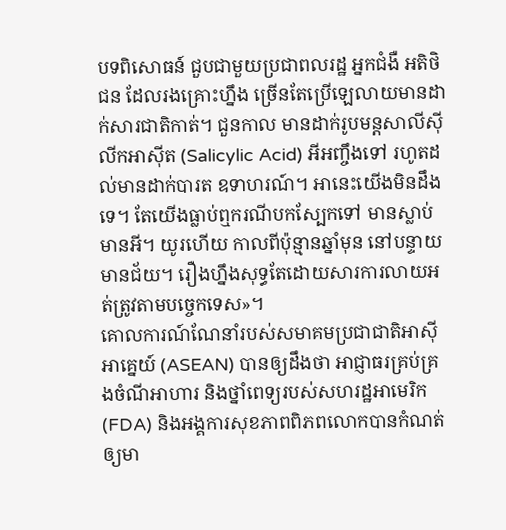បទពិសោធន៍ ជួបជាមួយប្រជាពលរដ្ឋ អ្នកជំងឺ អតិថិជន ដែលរងគ្រោះហ្នឹង ច្រើនតែប្រើឡេលាយមានដាក់សារជាតិកាត់។ ជួនកាល មានដាក់រូបមន្តសាលីស៊ីលីកអាស៊ីត (Salicylic Acid) អីអញ្ចឹងទៅ រហូតដល់មានដាក់បារត ឧទាហរណ៍។ អានេះយើងមិនដឹងទេ។ តែយើងធ្លាប់ឮករណីបកស្បែកទៅ មានស្លាប់ មានអី។ យូរហើយ កាលពីប៉ុន្មានឆ្នាំមុន នៅបន្ទាយមានជ័យ។ រឿងហ្នឹងសុទ្ធតែដោយសារការលាយអត់ត្រូវតាមបច្ចេកទេស»។
គោលការណ៍ណែនាំរបស់សមាគមប្រជាជាតិអាស៊ីអាគ្នេយ៍ (ASEAN) បានឲ្យដឹងថា អាជ្ញាធរគ្រប់គ្រងចំណីអាហារ និងថ្នាំពេទ្យរបស់សហរដ្ឋអាមេរិក (FDA) និងអង្គការសុខភាពពិភពលោកបានកំណត់ឲ្យមា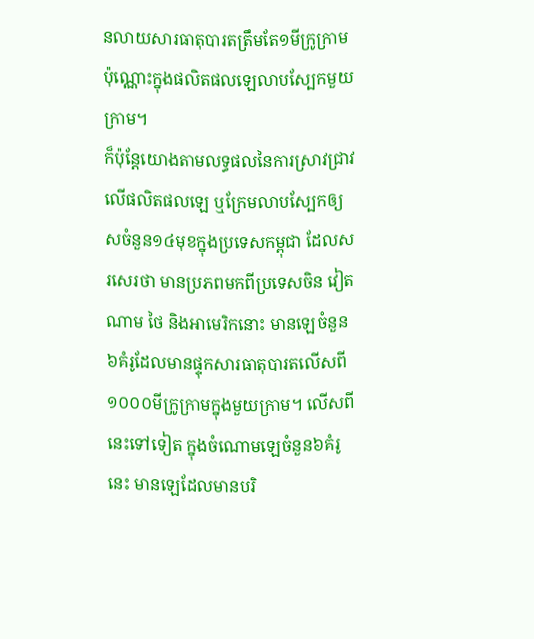នលាយសារធាតុបារតត្រឹមតែ១មីក្រូក្រាមប៉ុណ្ណោះក្នុងផលិតផលឡេលាបស្បែកមួយក្រាម។
ក៏ប៉ុន្តែយោងតាមលទ្ធផលនៃការស្រាវជ្រាវលើផលិតផលឡេ ឬក្រែមលាបស្បែកឲ្យសចំនួន១៤មុខក្នុងប្រទេសកម្ពុជា ដែលសរសេរថា មានប្រភពមកពីប្រទេសចិន វៀតណាម ថៃ និងអាមេរិកនោះ មានឡេចំនួន៦គំរូដែលមានផ្ទុកសារធាតុបារតលើសពី១០០០មីក្រូក្រាមក្នុងមួយក្រាម។ លើសពីនេះទៅទៀត ក្នុងចំណោមឡេចំនួន៦គំរូនេះ មានឡេដែលមានបរិ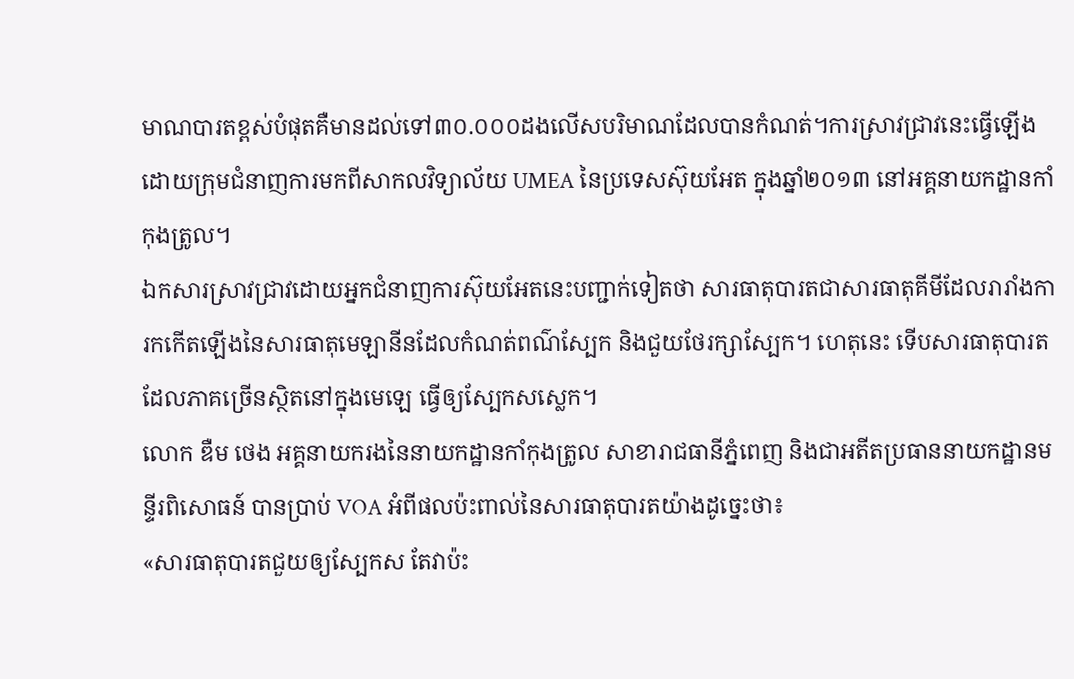មាណបារតខ្ពស់បំផុតគឺមានដល់ទៅ៣០.០០០ដងលើសបរិមាណដែលបានកំណត់។ការស្រាវជ្រាវនេះធ្វើឡើងដោយក្រុមជំនាញការមកពីសាកលវិទ្យាល័យ UMEA នៃប្រទេសស៊ុយអែត ក្នុងឆ្នាំ២០១៣ នៅអគ្គនាយកដ្ឋានកាំកុងត្រូល។
ឯកសារស្រាវជ្រាវដោយអ្នកជំនាញការស៊ុយអែតនេះបញ្ជាក់ទៀតថា សារធាតុបារតជាសារធាតុគីមីដែលរារាំងការកកើតឡើងនៃសារធាតុមេឡានីនដែលកំណត់ពណ៌ស្បែក និងជួយថែរក្សាស្បែក។ ហេតុនេះ ទើបសារធាតុបារតដែលភាគច្រើនស្ថិតនៅក្នុងមេឡេ ធ្វើឲ្យស្បែកសស្លេក។
លោក ឌឺម ថេង អគ្គនាយករងនៃនាយកដ្ឋានកាំកុងត្រូល សាខារាជធានីភ្នំពេញ និងជាអតីតប្រធាននាយកដ្ឋានមន្ទីរពិសោធន៍ បានប្រាប់ VOA អំពីផលប៉ះពាល់នៃសារធាតុបារតយ៉ាងដូច្នេះថា៖
«សារធាតុបារតជួយឲ្យស្បែកស តែវាប៉ះ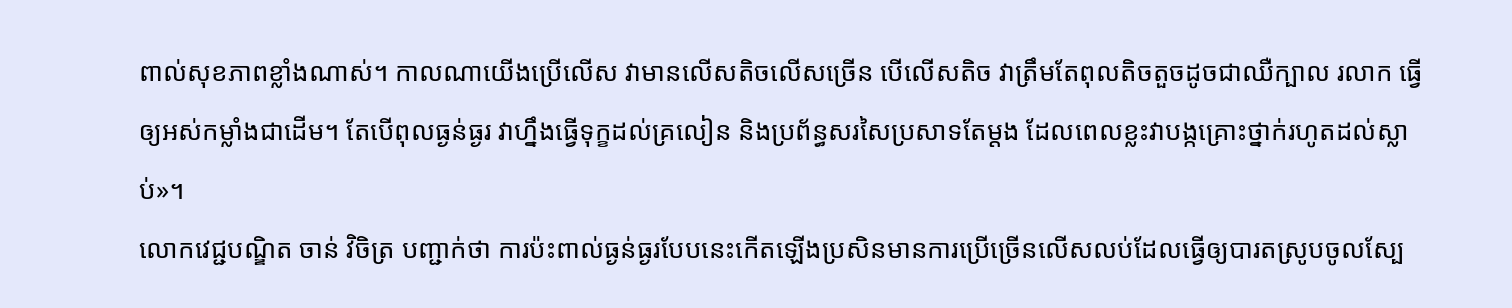ពាល់សុខភាពខ្លាំងណាស់។ កាលណាយើងប្រើលើស វាមានលើសតិចលើសច្រើន បើលើសតិច វាត្រឹមតែពុលតិចតួចដូចជាឈឺក្បាល រលាក ធ្វើឲ្យអស់កម្លាំងជាដើម។ តែបើពុលធ្ងន់ធ្ងរ វាហ្នឹងធ្វើទុក្ខដល់គ្រលៀន និងប្រព័ន្ធសរសៃប្រសាទតែម្តង ដែលពេលខ្លះវាបង្កគ្រោះថ្នាក់រហូតដល់ស្លាប់»។
លោកវេជ្ជបណ្ឌិត ចាន់ វិចិត្រ បញ្ជាក់ថា ការប៉ះពាល់ធ្ងន់ធ្ងរបែបនេះកើតឡើងប្រសិនមានការប្រើច្រើនលើសលប់ដែលធ្វើឲ្យបារតស្រូបចូលស្បែ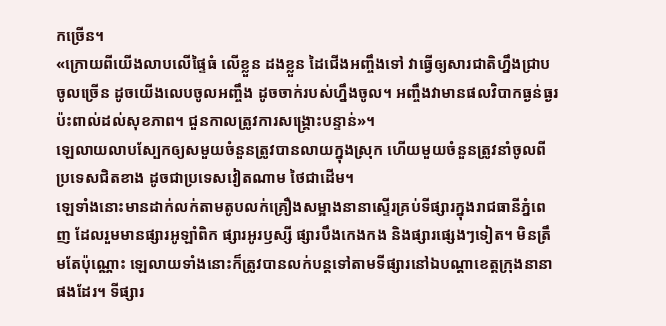កច្រើន។
«ក្រោយពីយើងលាបលើផ្ទៃធំ លើខ្លួន ដងខ្លួន ដៃជើងអញ្ចឹងទៅ វាធ្វើឲ្យសារជាតិហ្នឹងជ្រាបចូលច្រើន ដូចយើងលេបចូលអញ្ចឹង ដូចចាក់របស់ហ្នឹងចូល។ អញ្ចឹងវាមានផលវិបាកធ្ងន់ធ្ងរ ប៉ះពាល់ដល់សុខភាព។ ជួនកាលត្រូវការសង្គ្រោះបន្ទាន់»។
ឡេលាយលាបស្បែកឲ្យសមួយចំនួនត្រូវបានលាយក្នុងស្រុក ហើយមួយចំនួនត្រូវនាំចូលពីប្រទេសជិតខាង ដូចជាប្រទេសវៀតណាម ថៃជាដើម។
ឡេទាំងនោះមានដាក់លក់តាមតូបលក់គ្រឿងសម្អាងនានាស្ទើរគ្រប់ទីផ្សារក្នុងរាជធានីភ្នំពេញ ដែលរួមមានផ្សារអូឡាំពិក ផ្សារអូរឫស្សី ផ្សារបឹងកេងកង និងផ្សារផ្សេងៗទៀត។ មិនត្រឹមតែប៉ុណ្ណោះ ឡេលាយទាំងនោះក៏ត្រូវបានលក់បន្តទៅតាមទីផ្សារនៅឯបណ្តាខេត្តក្រុងនានាផងដែរ។ ទីផ្សារ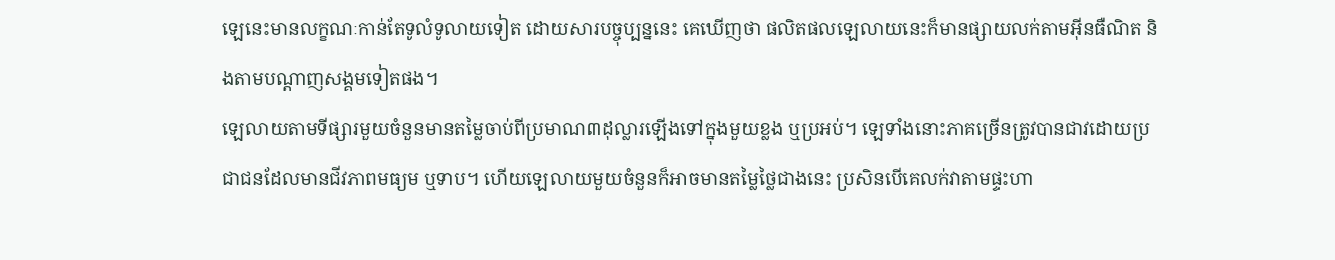ឡេនេះមានលក្ខណៈកាន់តែទូលំទូលាយទៀត ដោយសារបច្ចុប្បន្ននេះ គេឃើញថា ផលិតផលឡេលាយនេះក៏មានផ្សាយលក់តាមអ៊ីនធឺណិត និងតាមបណ្តាញសង្គមទៀតផង។
ឡេលាយតាមទីផ្សារមួយចំនួនមានតម្លៃចាប់ពីប្រមាណ៣ដុល្លារឡើងទៅក្នុងមួយខ្លង ឬប្រអប់។ ឡេទាំងនោះភាគច្រើនត្រូវបានជាវដោយប្រជាជនដែលមានជីវភាពមធ្យម ឬទាប។ ហើយឡេលាយមួយចំនួនក៏អាចមានតម្លៃថ្លៃជាងនេះ ប្រសិនបើគេលក់វាតាមផ្ទះហា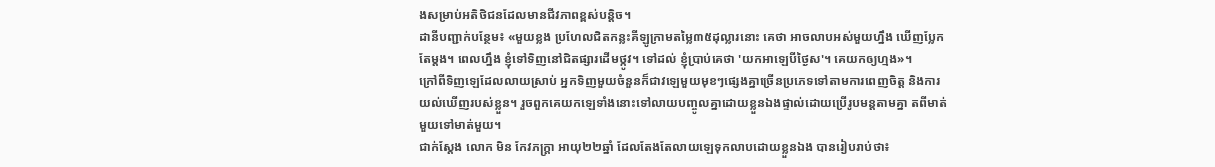ងសម្រាប់អតិថិជនដែលមានជីវភាពខ្ពស់បន្តិច។
ដានីបញ្ជាក់បន្ថែម៖ «មួយខ្លង ប្រហែលជិតកន្លះគីឡូក្រាមតម្លៃ៣៥ដុល្លារនោះ គេថា អាចលាបអស់មួយហ្នឹង ឃើញប្លែកតែម្តង។ ពេលហ្នឹង ខ្ញុំទៅទិញនៅជិតផ្សារដើមថ្កូវ។ ទៅដល់ ខ្ញុំប្រាប់គេថា 'យកអាឡេបីថ្ងៃស'។ គេយកឲ្យហ្មង»។
ក្រៅពីទិញឡេដែលលាយស្រាប់ អ្នកទិញមួយចំនួនក៏ជាវឡេមួយមុខៗផ្សេងគ្នាច្រើនប្រភេទទៅតាមការពេញចិត្ត និងការយល់ឃើញរបស់ខ្លួន។ រួចពួកគេយកឡេទាំងនោះទៅលាយបញ្ចូលគ្នាដោយខ្លួនឯងផ្ទាល់ដោយប្រើរូបមន្តតាមគ្នា តពីមាត់មួយទៅមាត់មួយ។
ជាក់ស្តែង លោក មិន កែវភក្ត្រា អាយុ២២ឆ្នាំ ដែលតែងតែលាយឡេទុកលាបដោយខ្លួនឯង បានរៀបរាប់ថា៖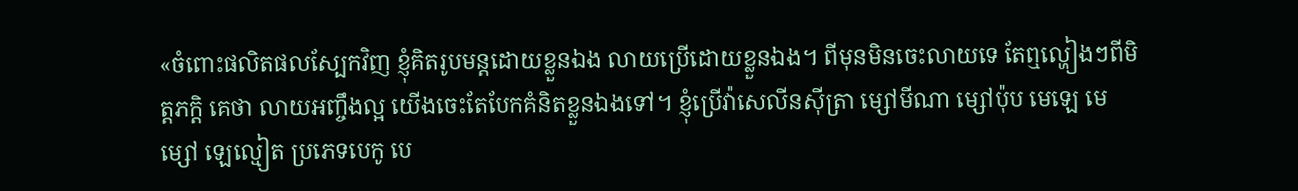«ចំពោះផលិតផលស្បែកវិញ ខ្ញុំគិតរូបមន្តដោយខ្លួនឯង លាយប្រើដោយខ្លួនឯង។ ពីមុនមិនចេះលាយទេ តែឮល្ហៀងៗពីមិត្តភក្តិ គេថា លាយអញ្ចឹងល្អ យើងចេះតែបែកគំនិតខ្លួនឯងទៅ។ ខ្ញុំប្រើវ៉ាសេលីនស៊ីត្រា ម្សៅមីណា ម្សៅប៉ុប មេឡេ មេម្សៅ ឡេល្មៀត ប្រភេទបេកូ បេ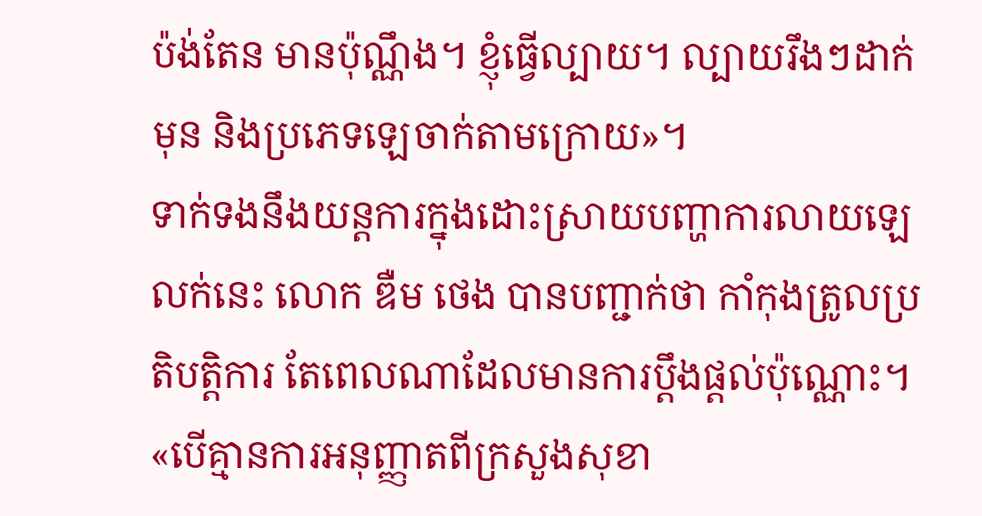ប៉ង់តែន មានប៉ុណ្ណឹង។ ខ្ញុំធ្វើល្បាយ។ ល្បាយរឹងៗដាក់មុន និងប្រភេទឡេចាក់តាមក្រោយ»។
ទាក់ទងនឹងយន្តការក្នុងដោះស្រាយបញ្ហាការលាយឡេលក់នេះ លោក ឌឺម ថេង បានបញ្ជាក់ថា កាំកុងត្រូលប្រតិបត្តិការ តែពេលណាដែលមានការប្តឹងផ្តល់ប៉ុណ្ណោះ។
«បើគ្មានការអនុញ្ញាតពីក្រសួងសុខា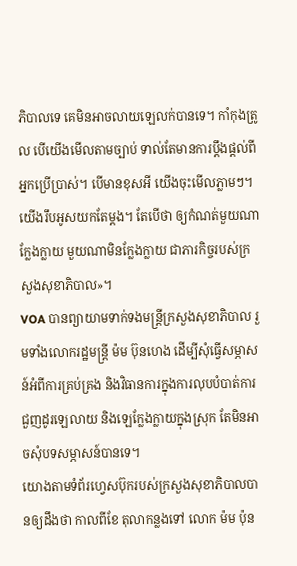ភិបាលទេ គេមិនអាចលាយឡេលក់បានទេ។ កាំកុងត្រូល បើយើងមើលតាមច្បាប់ ទាល់តែមានការប្តឹងផ្តល់ពីអ្នកប្រើប្រាស់។ បើមានខុសអី យើងចុះមើលភ្លាមៗ។ យើងរឹបអូសយកតែម្តង។ តែបើថា ឲ្យកំណត់មួយណាក្លែងក្លាយ មួយណាមិនក្លែងក្លាយ ជាភារកិច្ចរបស់ក្រសួងសុខាភិបាល»។
VOA បានព្យាយាមទាក់ទងមន្ត្រីក្រសួងសុខាភិបាល រួមទាំងលោករដ្ឋមន្ត្រី ម៉ម ប៊ុនហេង ដើម្បីសុំធ្វើសម្ភាសន៍អំពីការគ្រប់គ្រង និងវិធានការក្នុងការលុបបំបាត់ការជួញដូរឡេលាយ និងឡេក្លែងក្លាយក្នុងស្រុក តែមិនអាចសុំបទសម្ភាសន៍បានទេ។
យោងតាមទំព័រហ្វេសប៊ុករបស់ក្រសួងសុខាភិបាលបានឲ្យដឹងថា កាលពីខែ តុលាកន្លងទៅ លោក ម៉ម ប៉ុន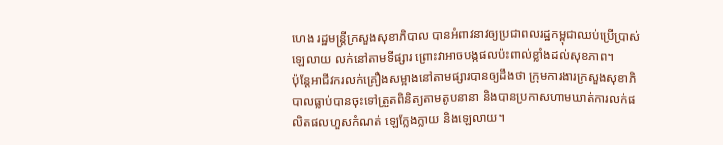ហេង រដ្ឋមន្ត្រីក្រសួងសុខាភិបាល បានអំពាវនាវឲ្យប្រជាពលរដ្ឋកម្ពុជាឈប់ប្រើប្រាស់ឡេលាយ លក់នៅតាមទីផ្សារ ព្រោះវាអាចបង្កផលប៉ះពាល់ខ្លាំងដល់សុខភាព។
ប៉ុន្តែអាជីវករលក់គ្រឿងសម្អាងនៅតាមផ្សារបានឲ្យដឹងថា ក្រុមការងារក្រសួងសុខាភិបាលធ្លាប់បានចុះទៅត្រួតពិនិត្យតាមតូបនានា និងបានប្រកាសហាមឃាត់ការលក់ផលិតផលហួសកំណត់ ឡេក្លែងក្លាយ និងឡេលាយ។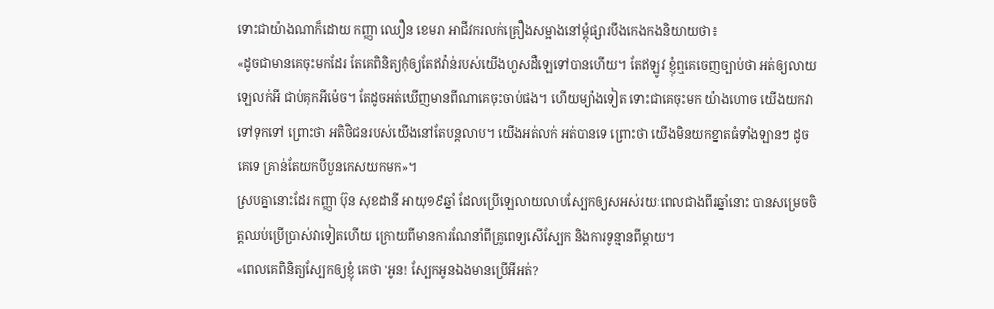ទោះជាយ៉ាងណាក៏ដោយ កញ្ញា ឈឿន ខេមរា អាជីវករលក់គ្រឿងសម្អាងនៅម្តុំផ្សារបឹងកេងកងនិយាយថា៖
«ដូចជាមានគេចុះមកដែរ តែគេពិនិត្យកុំឲ្យតែឥវ៉ាន់របស់យើងហួសដឺឡេទៅបានហើយ។ តែឥឡូវ ខ្ញុំឮគេចេញច្បាប់ថា អត់ឲ្យលាយឡេលក់អី ជាប់គុកអីម៉េច។ តែដូចអត់ឃើញមានពីណាគេចុះចាប់ផង។ ហើយម្យ៉ាងទៀត ទោះជាគេចុះមក យ៉ាងហោច យើងយកវាទៅទុកទៅ ព្រោះថា អតិថិជនរបស់យើងនៅតែបន្តលាប។ យើងអត់លក់ អត់បានទេ ព្រោះថា យើងមិនយកខ្នាតធំទាំងឡានៗ ដូចគេទេ គ្រាន់តែយកបីបួនកេសយកមក»។
ស្របគ្នានោះដែរ កញ្ញា ប៊ុន សុខដានី អាយុ១៩ឆ្នាំ ដែលប្រើឡេលាយលាបស្បែកឲ្យសអស់រយៈពេលជាងពីរឆ្នាំនោះ បានសម្រេចចិត្តឈប់ប្រើប្រាស់វាទៀតហើយ ក្រោយពីមានការណែនាំពីគ្រូពេទ្យសើស្បែក និងការទូន្មានពីម្តាយ។
«ពេលគេពិនិត្យស្បែកឲ្យខ្ញុំ គេថា 'អូន! ស្បែកអូនឯងមានប្រើអីអត់?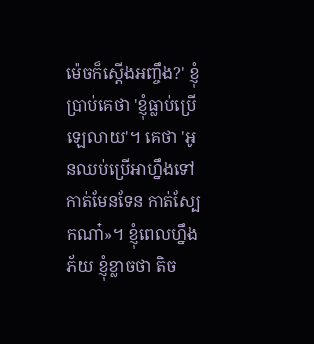ម៉េចក៏ស្តើងអញ្ចឹង?' ខ្ញុំប្រាប់គេថា 'ខ្ញុំធ្លាប់ប្រើឡេលាយ'។ គេថា 'អូនឈប់ប្រើអាហ្នឹងទៅ កាត់មែនទែន កាត់ស្បែកណា៎»។ ខ្ញុំពេលហ្នឹងភ័យ ខ្ញុំខ្លាចថា តិច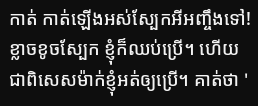កាត់ កាត់ឡើងអស់ស្បែកអីអញ្ចឹងទៅ! ខ្លាចខូចស្បែក ខ្ញុំក៏ឈប់ប្រើ។ ហើយជាពិសេសម៉ាក់ខ្ញុំអត់ឲ្យប្រើ។ គាត់ថា '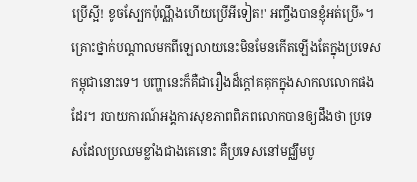ប្រើស្អី! ខូចស្បែកប៉ុណ្ណឹងហើយប្រើអីទៀត!' អញ្ចឹងបានខ្ញុំអត់ប្រើ»។
គ្រោះថ្នាក់បណ្តាលមកពីឡេលាយនេះមិនមែនកើតឡើងតែក្នុងប្រទេសកម្ពុជានោះទេ។ បញ្ហានេះក៏គឺជារឿងដ៏ក្តៅគគុកក្នុងសាកលលោកផងដែរ។ របាយការណ៍អង្គការសុខភាពពិភពលោកបានឲ្យដឹងថា ប្រទេសដែលប្រឈមខ្លាំងជាងគេនោះ គឺប្រទេសនៅមជ្ឈឹមបូ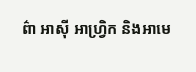ព៌ា អាស៊ី អាហ្រ្វិក និងអាមេ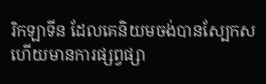រិកឡាទីន ដែលគេនិយមចង់បានស្បែកស ហើយមានការផ្សព្វផ្សា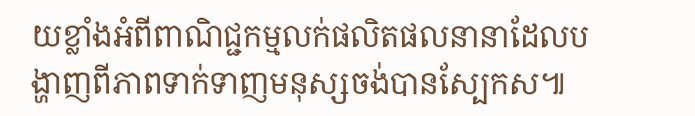យខ្លាំងអំពីពាណិជ្ជកម្មលក់ផលិតផលនានាដែលបង្ហាញពីភាពទាក់ទាញមនុស្សចង់បានស្បែកស៕